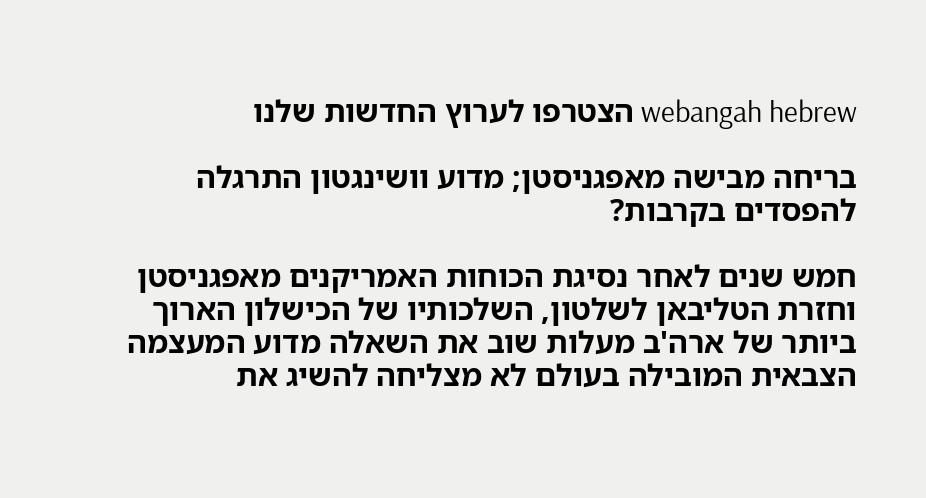webangah hebrew הצטרפו לערוץ החדשות שלנו

בריחה מבישה מאפגניסטן; מדוע וושינגטון התרגלה להפסדים בקרבות?

חמש שנים לאחר נסיגת הכוחות האמריקנים מאפגניסטן וחזרת הטליבאן לשלטון, השלכותיו של הכישלון הארוך ביותר של ארה'ב מעלות שוב את השאלה מדוע המעצמה הצבאית המובילה בעולם לא מצליחה להשיג את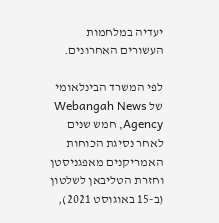יעדיה במלחמות העשורים האחרונים.

לפי המשרד הבינלאומי של Webangah News Agency, חמש שנים לאחר נסיגת הכוחות האמריקנים מאפגניסטן וחזרת הטליבאן לשלטון (ב-15 באוגוסט 2021),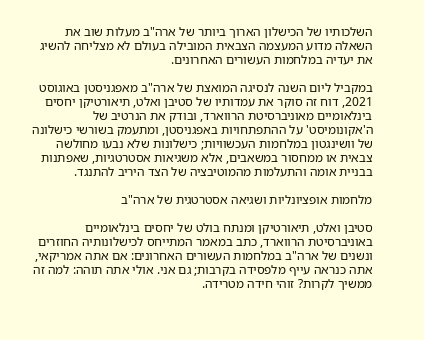השלכותיו של הכישלון הארוך ביותר של ארה"ב מעלות שוב את השאלה מדוע המעצמה הצבאית המובילה בעולם לא מצליחה להשיג את יעדיה במלחמות העשורים האחרונים.

במקביל ליום השנה לנסיגה המואצת של ארה"ב מאפגניסטן באוגוסט 2021, דוח זה סוקר את עמדותיו של סטיבן ואלט, תיאורטיקן יחסים בינלאומיים מאוניברסיטת הרווארד, ובודק את הנרטיב של ה'אקונומיסט' על ההתפתחויות באפגניסטן, ומתעמק בשורשי כישלונה של וושינגטון במלחמות העכשוויות; כישלונות שלא נבעו מחולשה צבאית או ממחסור במשאבים, אלא משגיאות אסטרטגיות, שאפתנות בבניית אומה והתעלמות מהמוטיבציה של הצד היריב להתנגד.

מלחמות אופציונליות ושגיאה אסטרטגית של ארה"ב

סטיבן ואלט, תיאורטיקן ומנתח בולט של יחסים בינלאומיים באוניברסיטת הרווארד, כתב במאמר המתייחס לכישלונותיה החוזרים ונשנים של ארה"ב במלחמות העשורים האחרונים: אם אתה אמריקאי, אתה כנראה עייף מלפסידה בקרבות; גם אני. אולי אתה תוהה: למה זה ממשיך לקרות? זוהי חידה מטרידה.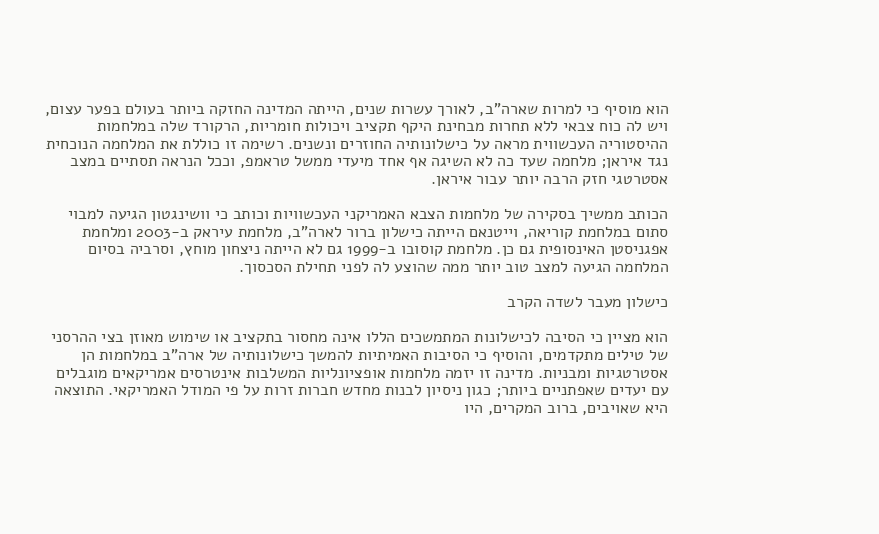הוא מוסיף כי למרות שארה"ב, לאורך עשרות שנים, הייתה המדינה החזקה ביותר בעולם בפער עצום, ויש לה כוח צבאי ללא תחרות מבחינת היקף תקציב ויכולות חומריות, הרקורד שלה במלחמות ההיסטוריה העכשווית מראה על כישלונותיה החוזרים ונשנים. רשימה זו כוללת את המלחמה הנוכחית נגד איראן; מלחמה שעד כה לא השיגה אף אחד מיעדי ממשל טראמפ, וככל הנראה תסתיים במצב אסטרטגי חזק הרבה יותר עבור איראן.

הכותב ממשיך בסקירה של מלחמות הצבא האמריקני העכשוויות וכותב כי וושינגטון הגיעה למבוי סתום במלחמת קוריאה, וייטנאם הייתה כישלון ברור לארה"ב, מלחמת עיראק ב-2003 ומלחמת אפגניסטן האינסופית גם כן. מלחמת קוסובו ב-1999 גם לא הייתה ניצחון מוחץ, וסרביה בסיום המלחמה הגיעה למצב טוב יותר ממה שהוצע לה לפני תחילת הסכסוך.

כישלון מעבר לשדה הקרב

הוא מציין כי הסיבה לכישלונות המתמשכים הללו אינה מחסור בתקציב או שימוש מאוזן בצי ההרסני של טילים מתקדמים, והוסיף כי הסיבות האמיתיות להמשך כישלונותיה של ארה"ב במלחמות הן אסטרטגיות ומבניות. מדינה זו יזמה מלחמות אופציונליות המשלבות אינטרסים אמריקאים מוגבלים עם יעדים שאפתניים ביותר; כגון ניסיון לבנות מחדש חברות זרות על פי המודל האמריקאי. התוצאה היא שאויבים, ברוב המקרים, היו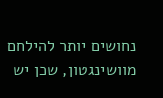נחושים יותר להילחם מוושינגטון, שכן יש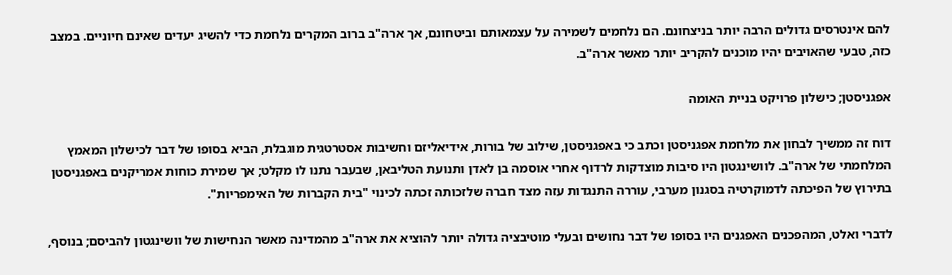להם אינטרסים גדולים הרבה יותר בניצחונם. הם נלחמים לשמירה על עצמאותם וביטחונם, אך ארה"ב ברוב המקרים נלחמת כדי להשיג יעדים שאינם חיוניים. במצב כזה, טבעי שהאויבים יהיו מוכנים להקריב יותר מאשר ארה"ב.

אפגניסטן; כישלון פרויקט בניית האומה

דוח זה ממשיך לבחון את מלחמת אפגניסטן וכתב כי באפגניסטן, שילוב של בורות, אידיאליזם וחשיבות אסטרטגית מוגבלת, הביא בסופו של דבר לכישלון המאמץ המלחמתי של ארה"ב. לוושינגטון היו סיבות מוצדקות לרדוף אחרי אוסמה בן לאדן ותנועת הטליבאן, שבעבר נתנו לו מקלט; אך שמירת כוחות אמריקנים באפגניסטן בתירוץ של הפיכתה לדמוקרטיה בסגנון מערבי, עוררה התנגדות עזה מצד חברה שלזכותה זכתה לכינוי "בית הקברות של האימפריות".

לדברי ואלט, המהפכנים האפגנים היו בסופו של דבר נחושים ובעלי מוטיבציה גדולה יותר להוציא את ארה"ב מהמדינה מאשר הנחישות של וושינגטון להביסם; בנוסף,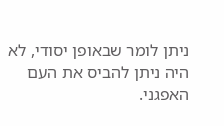ניתן לומר שבאופן יסודי, לא היה ניתן להביס את העם האפגני.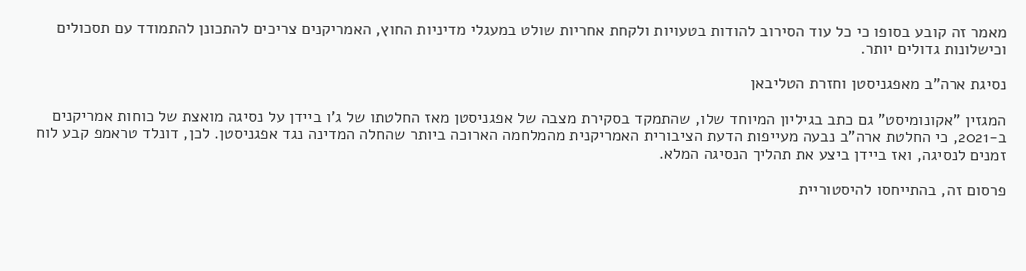מאמר זה קובע בסופו כי כל עוד הסירוב להודות בטעויות ולקחת אחריות שולט במעגלי מדיניות החוץ, האמריקנים צריכים להתכונן להתמודד עם תסכולים וכישלונות גדולים יותר.

נסיגת ארה"ב מאפגניסטן וחזרת הטליבאן

המגזין "אקונומיסט" גם כתב בגיליון המיוחד שלו, שהתמקד בסקירת מצבה של אפגניסטן מאז החלטתו של ג'ו ביידן על נסיגה מואצת של כוחות אמריקנים ב-2021, כי החלטת ארה"ב נבעה מעייפות הדעת הציבורית האמריקנית מהמלחמה הארוכה ביותר שהחלה המדינה נגד אפגניסטן. לכן, דונלד טראמפ קבע לוח זמנים לנסיגה, ואז ביידן ביצע את תהליך הנסיגה המלא.

פרסום זה, בהתייחסו להיסטוריית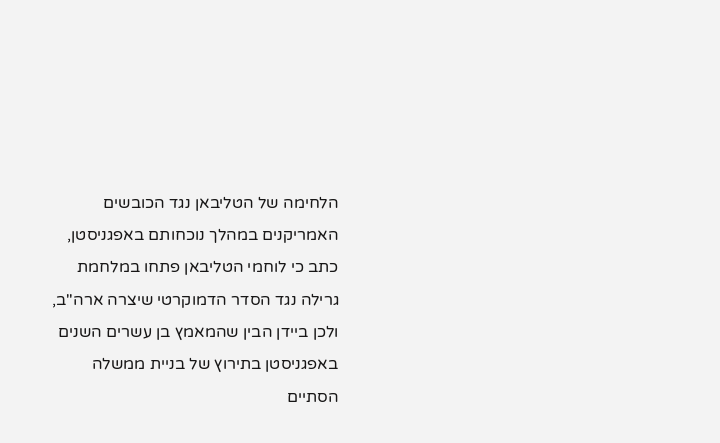הלחימה של הטליבאן נגד הכובשים האמריקנים במהלך נוכחותם באפגניסטן, כתב כי לוחמי הטליבאן פתחו במלחמת גרילה נגד הסדר הדמוקרטי שיצרה ארה"ב, ולכן ביידן הבין שהמאמץ בן עשרים השנים באפגניסטן בתירוץ של בניית ממשלה הסתיים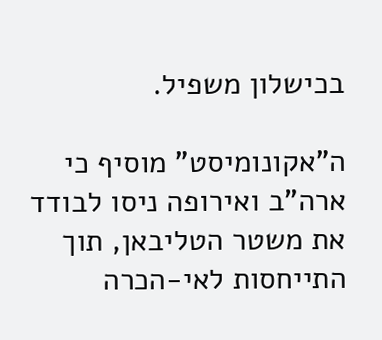בכישלון משפיל.

ה"אקונומיסט" מוסיף כי ארה"ב ואירופה ניסו לבודד את משטר הטליבאן, תוך התייחסות לאי-הכרה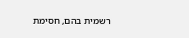רשמית בהם, חסימת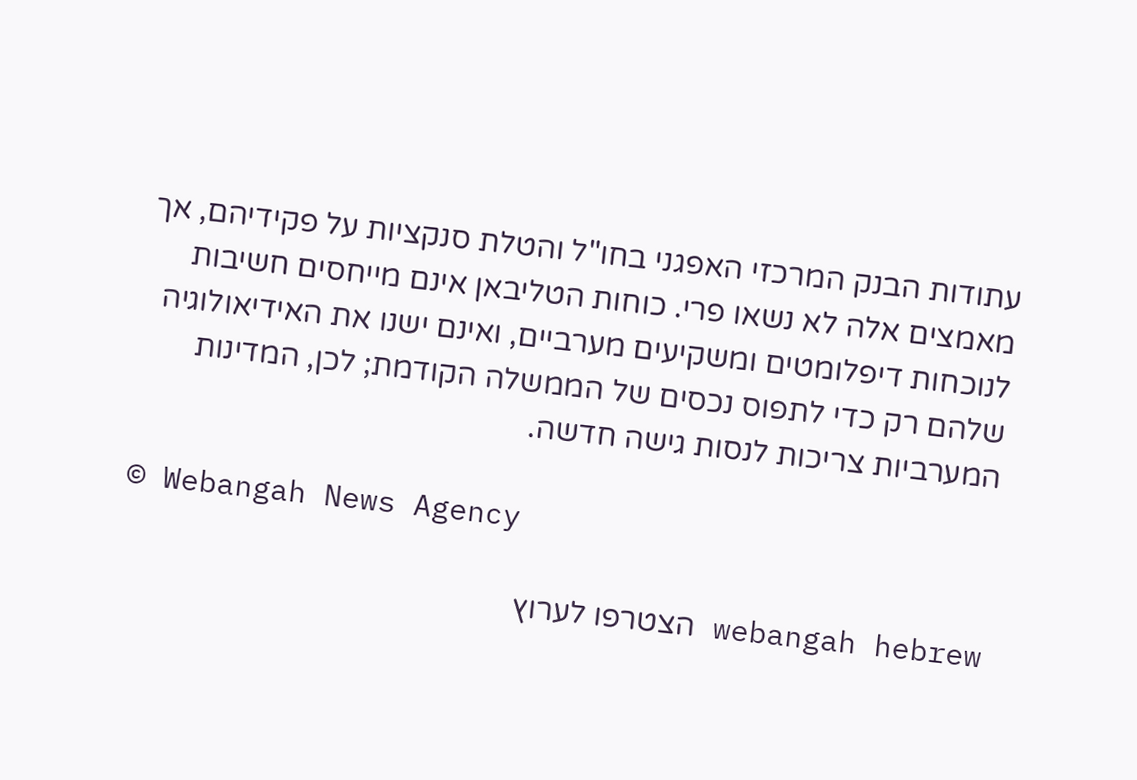עתודות הבנק המרכזי האפגני בחו"ל והטלת סנקציות על פקידיהם, אך מאמצים אלה לא נשאו פרי. כוחות הטליבאן אינם מייחסים חשיבות לנוכחות דיפלומטים ומשקיעים מערביים, ואינם ישנו את האידיאולוגיה שלהם רק כדי לתפוס נכסים של הממשלה הקודמת; לכן, המדינות המערביות צריכות לנסות גישה חדשה.

© Webangah News Agency

webangah hebrew הצטרפו לערוץ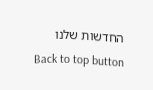החדשות שלנו
Back to top button